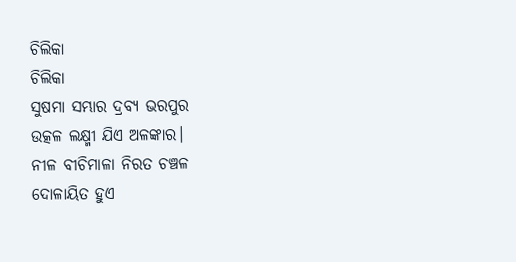ଚିଲିକା
ଚିଲିକା
ସୁଷମା ସମ୍ଭାର ଦ୍ରବ୍ୟ ଭରପୁର
ଉତ୍କଳ ଲକ୍ଷ୍ମୀ ଯିଏ ଅଳଙ୍କାର।
ନୀଳ ବୀଚିମାଳା ନିରତ ଚଞ୍ଚଳ
ଦୋଳାୟିତ ହୁଏ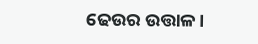ଢେଉର ଉତ୍ତାଳ।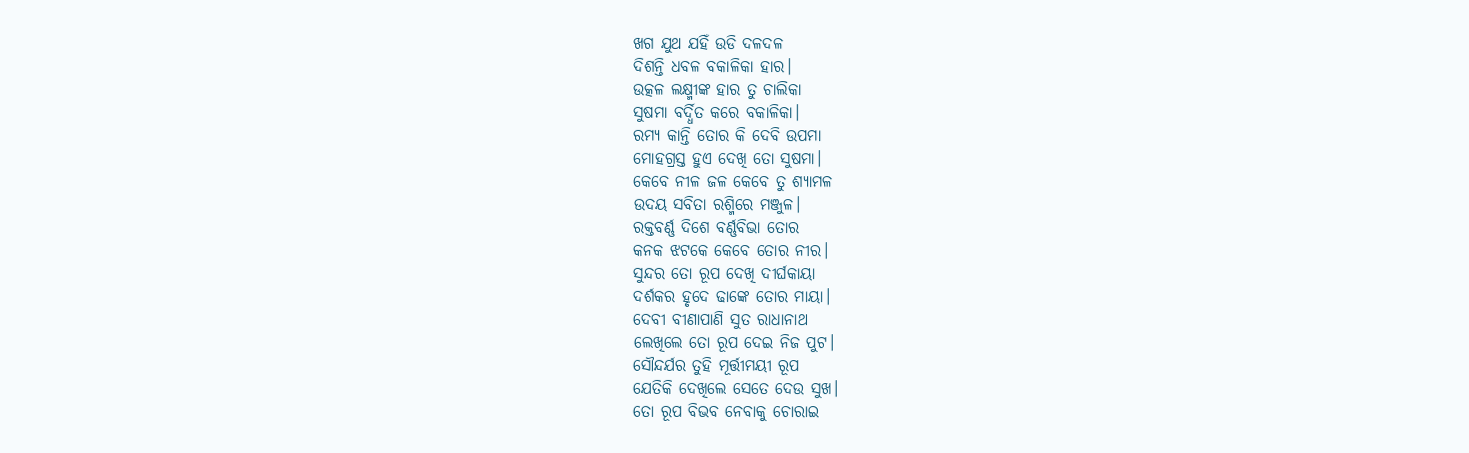ଖଗ ଯୁଥ ଯହିଁ ଉଡି ଦଳଦଳ
ଦିଶନ୍ତି ଧବଳ ବକାଳିକା ହାର।
ଉତ୍କଳ ଲକ୍ଷ୍ମୀଙ୍କ ହାର ତୁ ଚାଲିକା
ସୁଷମା ବର୍ଦ୍ଧିତ କରେ ବକାଳିକା।
ରମ୍ୟ କାନ୍ତି ତୋର କି ଦେବି ଉପମା
ମୋହଗ୍ରସ୍ତ ହୁଏ ଦେଖି ତୋ ସୁଷମା।
କେବେ ନୀଳ ଜଳ କେବେ ତୁ ଶ୍ୟାମଳ
ଉଦୟ ସବିତା ରଶ୍ମିରେ ମଞ୍ଜୁଳ।
ରକ୍ତବର୍ଣ୍ଣ ଦିଶେ ବର୍ଣ୍ଣବିଭା ତୋର
କନକ ଝଟକେ କେବେ ତୋର ନୀର।
ସୁନ୍ଦର ତୋ ରୂପ ଦେଖି ଦୀର୍ଘକାୟା
ଦର୍ଶକର ହୃଦେ ଢାଙ୍କେ ତୋର ମାୟା।
ଦେବୀ ବୀଣାପାଣି ସୁତ ରାଧାନାଥ
ଲେଖିଲେ ତୋ ରୂପ ଦେଇ ନିଜ ପୁଟ।
ସୌନ୍ଦର୍ଯର ତୁହି ମୂର୍ତ୍ତୀମୟୀ ରୂପ
ଯେତିକି ଦେଖିଲେ ସେତେ ଦେଉ ସୁଖ।
ତୋ ରୂପ ବିଭବ ନେବାକୁ ଚୋରାଇ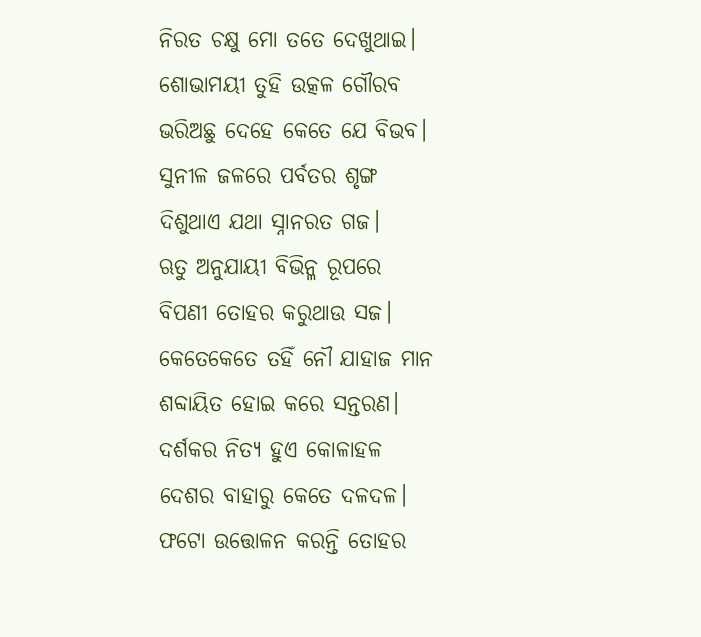ନିରତ ଚକ୍ଷୁ ମୋ ତତେ ଦେଖୁଥାଇ।
ଶୋଭାମୟୀ ତୁହି ଉତ୍କଳ ଗୌରବ
ଭରିଅଛୁ ଦେହେ କେତେ ଯେ ବିଭବ।
ସୁନୀଳ ଜଳରେ ପର୍ବତର ଶୃଙ୍ଗ
ଦିଶୁଥାଏ ଯଥା ସ୍ନାନରତ ଗଜ।
ଋତୁ ଅନୁଯାୟୀ ବିଭିନ୍ଳ ରୂପରେ
ବିପଣୀ ତୋହର କରୁଥାଉ ସଜ।
କେତେକେତେ ତହିଁ ନୌ ଯାହାଜ ମାନ
ଶବ୍ଦାୟିତ ହୋଇ କରେ ସନ୍ତରଣ।
ଦର୍ଶକର ନିତ୍ୟ ହୁଏ କୋଳାହଳ
ଦେଶର ବାହାରୁ କେତେ ଦଳଦଳ।
ଫଟୋ ଉତ୍ତୋଳନ କରନ୍ତି ତୋହର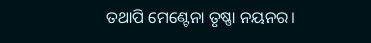ତଥାପି ମେଣ୍ଟେନା ତୃଷ୍ଣା ନୟନର।